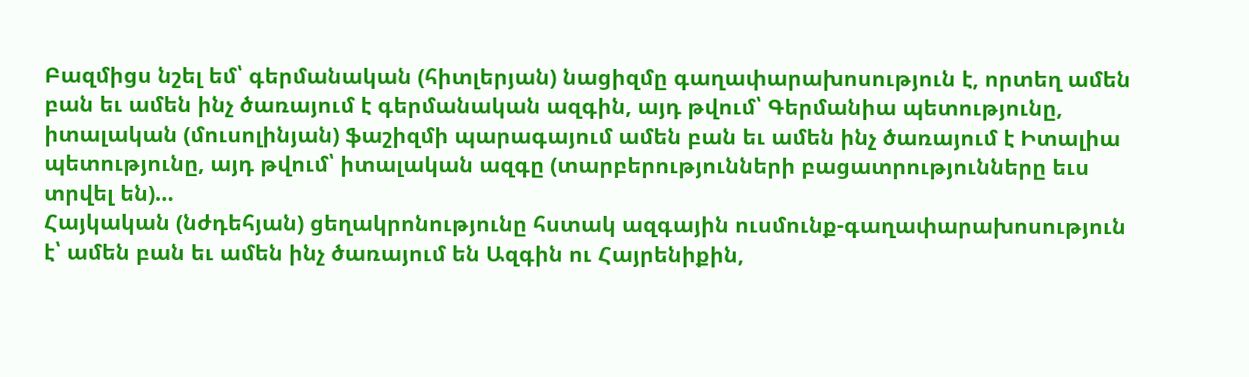Բազմիցս նշել եմ՝ գերմանական (հիտլերյան) նացիզմը գաղափարախոսություն է, որտեղ ամեն բան եւ ամեն ինչ ծառայում է գերմանական ազգին, այդ թվում՝ Գերմանիա պետությունը, իտալական (մուսոլինյան) ֆաշիզմի պարագայում ամեն բան եւ ամեն ինչ ծառայում է Իտալիա պետությունը, այդ թվում՝ իտալական ազգը (տարբերությունների բացատրությունները եւս տրվել են)…
Հայկական (նժդեհյան) ցեղակրոնությունը հստակ ազգային ուսմունք-գաղափարախոսություն է՝ ամեն բան եւ ամեն ինչ ծառայում են Ազգին ու Հայրենիքին,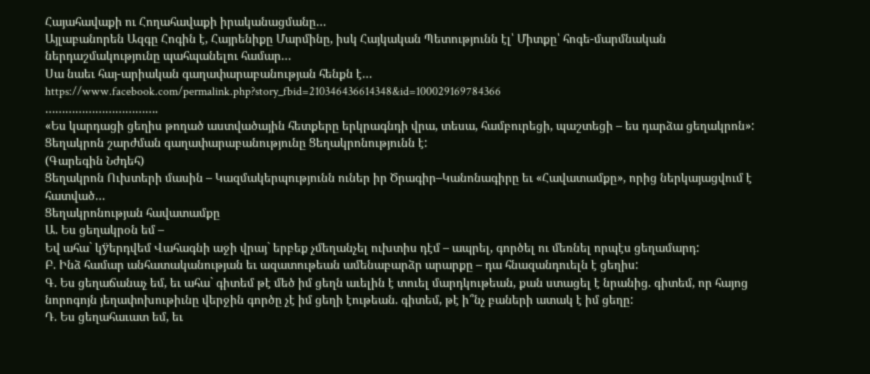Հայահավաքի ու Հողահավաքի իրականացմանը…
Այլաբանորեն Ազգը Հոգին է, Հայրենիքը Մարմինը, իսկ Հայկական Պետությունն էլ՝ Միտքը՝ հոգե-մարմնական ներդաշմակությունը պահպանելու համար…
Սա նաեւ հայ-արիական գաղափարաբանության հենքն է…
https://www.facebook.com/permalink.php?story_fbid=210346436614348&id=100029169784366
…………………………….
«Ես կարդացի ցեղիս թողած աստվածային հետքերը երկրագնդի վրա, տեսա, համբուրեցի, պաշտեցի – ես դարձա ցեղակրոն»:
Ցեղակրոն շարժման գաղափարաբանությունը Ցեղակրոնությունն է:
(Գարեգին Նժդեհ)
Ցեղակրոն Ուխտերի մասին – Կազմակերպությունն ուներ իր Ծրագիր–Կանոնագիրը եւ «Հավատամքը», որից ներկայացվում է հատված…
Ցեղակրոնության հավատամքը
Ա. Ես ցեղակրօն եմ –
Եվ ահա` կÿերդվեմ Վահագնի աջի վրայ` երբեք չմեղանչել ուխտիս դէմ – ապրել, գործել ու մեռնել որպէս ցեղամարդ:
Բ. Ինձ համար անհատականության եւ ազատութեան ամենաբարձր արարքը – դա հնազանդուելն է ցեղիս:
Գ. Ես ցեղաճանաչ եմ, եւ ահա` գիտեմ թէ մեծ իմ ցեղն աւելին է տուել մարդկութեան, քան ստացել է նրանից. գիտեմ, որ հայոց նորոգոյն յեղափոխութիւնը վերջին գործը չէ իմ ցեղի էութեան. գիտեմ, թէ ի՞նչ բաների ատակ է իմ ցեղը:
Դ. Ես ցեղահաւատ եմ, եւ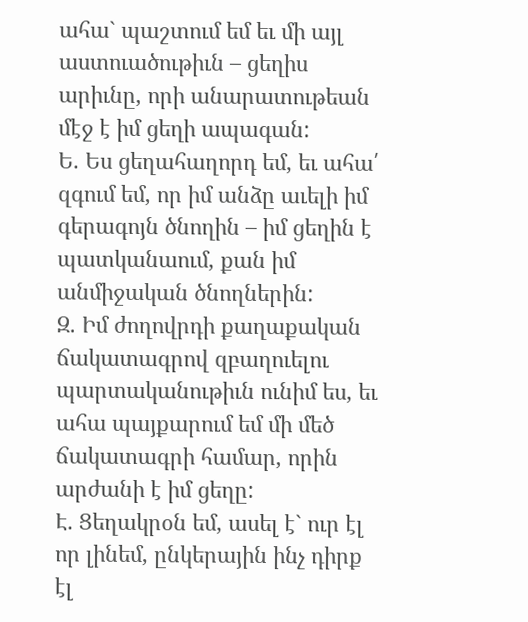ահա` պաշտում եմ եւ մի այլ աստուածութիւն – ցեղիս արիւնը, որի անարատութեան մէջ է իմ ցեղի ապագան:
Ե. Ես ցեղահաղորդ եմ, եւ ահա՛ զգում եմ, որ իմ անձը աւելի իմ գերագոյն ծնողին – իմ ցեղին է պատկանաում, քան իմ անմիջական ծնողներին:
Զ. Իմ ժողովրդի քաղաքական ճակատագրով զբաղուելու պարտականութիւն ունիմ ես, եւ ահա պայքարում եմ մի մեծ ճակատագրի համար, որին արժանի է իմ ցեղը:
Է. Ցեղակրօն եմ, ասել է` ուր էլ որ լինեմ, ընկերային ինչ դիրք էլ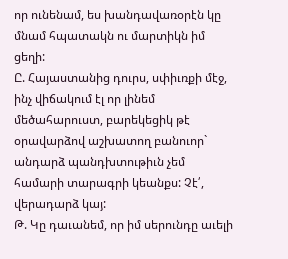որ ունենամ, ես խանդավառօրէն կը մնամ հպատակն ու մարտիկն իմ ցեղի:
Ը. Հայաստանից դուրս, սփիւռքի մէջ, ինչ վիճակում էլ որ լինեմ մեծահարուստ, բարեկեցիկ թէ օրավարձով աշխատող բանուոր` անդարձ պանդխտութիւն չեմ համարի տարագրի կեանքս: Չէ՛, վերադարձ կայ:
Թ. Կը դաւանեմ, որ իմ սերունդը աւելի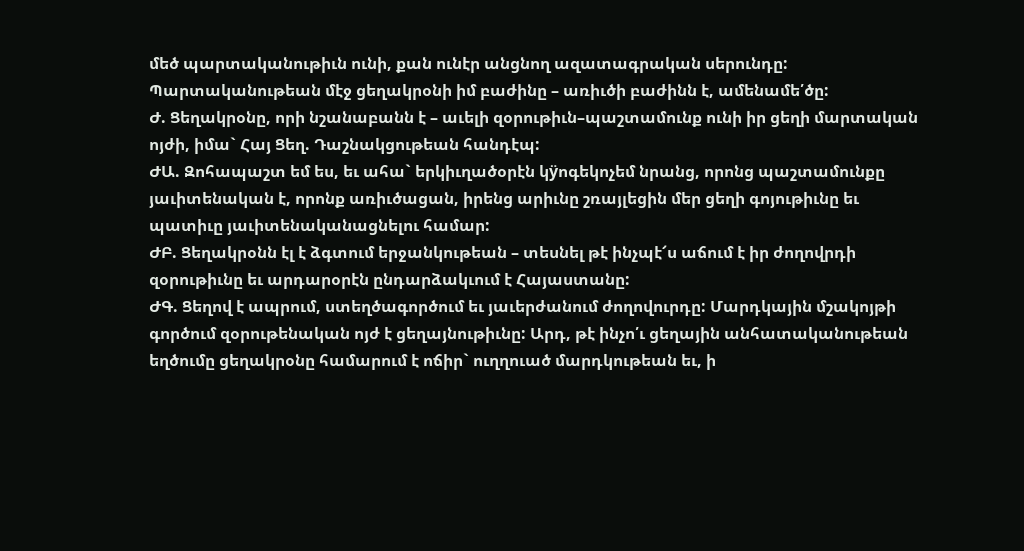մեծ պարտականութիւն ունի, քան ունէր անցնող ազատագրական սերունդը: Պարտականութեան մէջ ցեղակրօնի իմ բաժինը – առիւծի բաժինն է, ամենամե՛ծը:
Ժ. Ցեղակրօնը, որի նշանաբանն է – աւելի զօրութիւն–պաշտամունք ունի իր ցեղի մարտական ոյժի, իմա` Հայ Ցեղ. Դաշնակցութեան հանդէպ:
ԺԱ. Զոհապաշտ եմ ես, եւ ահա` երկիւղածօրէն կÿոգեկոչեմ նրանց, որոնց պաշտամունքը յաւիտենական է, որոնք առիւծացան, իրենց արիւնը շռայլեցին մեր ցեղի գոյութիւնը եւ պատիւը յաւիտենականացնելու համար:
ԺԲ. Ցեղակրօնն էլ է ձգտում երջանկութեան – տեսնել թէ ինչպէ՜ս աճում է իր ժողովրդի զօրութիւնը եւ արդարօրէն ընդարձակւում է Հայաստանը:
ԺԳ. Ցեղով է ապրում, ստեղծագործում եւ յաւերժանում ժողովուրդը: Մարդկային մշակոյթի գործում զօրութենական ոյժ է ցեղայնութիւնը: Արդ, թէ ինչո՛ւ ցեղային անհատականութեան եղծումը ցեղակրօնը համարում է ոճիր` ուղղուած մարդկութեան եւ, ի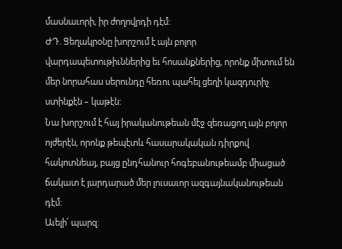մասնաւորի, իր ժողովրդի դէմ:
ԺԴ. Ցեղակրօնը խորշում է այն բոլոր վարդապետութիւններից եւ հոսանքներից, որոնք միտում են մեր նորահաս սերունդը հեռու պահել ցեղի կազդուրիչ ստինքէն – կաթէն:
Նա խորշում է հայ իրականութեան մէջ զեռացող այն բոլոր ոյժերէն, որոնք թեպէտև հասարակական դիրքով հակոտնեայ, բայց ընդհանուր հոգեբանութեամբ միացած ճակատ է յարդարած մեր լուսաւոր ազգայնականութեան դէմ:
Աւելի՛ պարզ: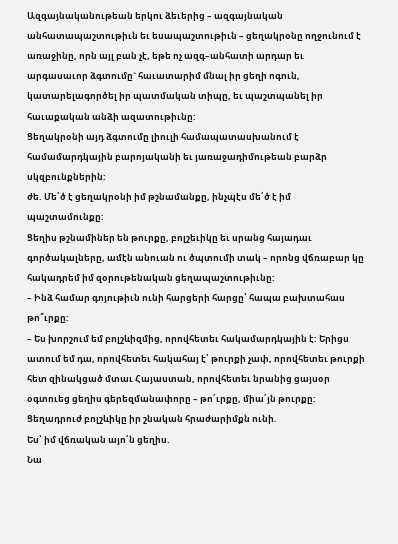Ազգայնականութեան երկու ձեւերից – ազգայնական անհատապաշտութիւն եւ եսապաշտութիւն – ցեղակրօնը ողջունում է առաջինը, որն այլ բան չէ, եթե ոչ ազգ–անհատի արդար եւ արգասաւոր ձգտումը` հաւատարիմ մնալ իր ցեղի ոգուն, կատարելագործել իր պատմական տիպը, եւ պաշտպանել իր հաւաքական անձի ազատութիւնը:
Ցեղակրօնի այդ ձգտումը լիուլի համապատասխանում է համամարդկային բարոյականի եւ յառաջադիմութեան բարձր սկզբունքներին:
ժե. Մե՛ծ է ցեղակրօնի իմ թշնամանքը, ինչպէս մե՛ծ է իմ պաշտամունքը:
Ցեղիս թշնամիներ են թուրքը, բոլշեւիկը եւ սրանց հայադաւ գործակալները, ամէն անուան ու ծպտումի տակ – որոնց վճռաբար կը հակադրեմ իմ զօրութենական ցեղապաշտութիւնը:
– Ինձ համար գոյութիւն ունի հարցերի հարցը՝ հապա բախտահաս թո՞ւրքը:
– Ես խորշում եմ բոլշևիզմից, որովհետեւ հակամարդկային է: Երիցս ատում եմ դա, որովհետեւ հակահայ է՝ թուրքի չափ, որովհետեւ թուրքի հետ զինակցած մտաւ Հայաստան, որովհետեւ նրանից ցայսօր օգտուեց ցեղիս գերեզմանափորը – թո՛ւրքը, միա՛յն թուրքը:
Ցեղադրուժ բոլշևիկը իր շնական հրաժարիմքն ունի.
Ես՝ իմ վճռական այո՛ն ցեղիս.
Նա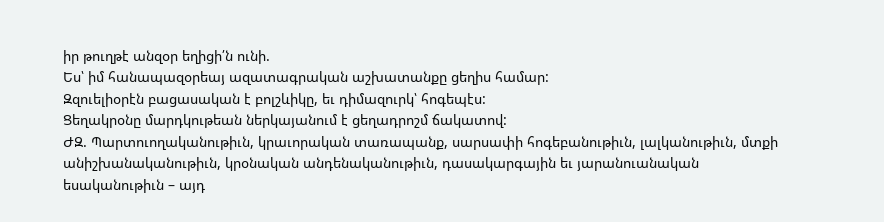իր թուղթէ անզօր եղիցի՛ն ունի.
Ես՝ իմ հանապազօրեայ ազատագրական աշխատանքը ցեղիս համար:
Զզուելիօրէն բացասական է բոլշևիկը, եւ դիմազուրկ՝ հոգեպէս:
Ցեղակրօնը մարդկութեան ներկայանում է ցեղադրոշմ ճակատով:
ԺԶ. Պարտուողականութիւն, կրաւորական տառապանք, սարսափի հոգեբանութիւն, լալկանութիւն, մտքի անիշխանականութիւն, կրօնական անդենականութիւն, դասակարգային եւ յարանուանական եսականութիւն – այդ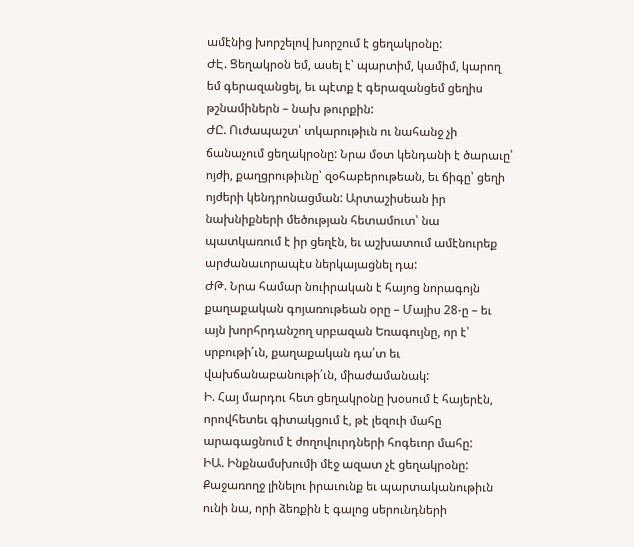ամէնից խորշելով խորշում է ցեղակրօնը:
ԺԷ. Ցեղակրօն եմ, ասել է՝ պարտիմ, կամիմ, կարող եմ գերազանցել, եւ պէտք է գերազանցեմ ցեղիս թշնամիներն – նախ թուրքին:
ԺԸ. Ուժապաշտ՝ տկարութիւն ու նահանջ չի ճանաչում ցեղակրօնը: Նրա մօտ կենդանի է ծարաւը՝ ոյժի, քաղցրութիւնը՝ զօհաբերութեան, եւ ճիգը՝ ցեղի ոյժերի կենդրոնացման: Արտաշիսեան իր նախնիքների մեծության հետամուտ՝ նա պատկառում է իր ցեղէն, եւ աշխատում ամէնուրեք արժանաւորապէս ներկայացնել դա:
ԺԹ. Նրա համար նուիրական է հայոց նորագոյն քաղաքական գոյառութեան օրը – Մայիս 28-ը – եւ այն խորհրդանշող սրբազան Եռագույնը, որ է՝ սրբութի՛ւն, քաղաքական դա՛տ եւ վախճանաբանութի՛ւն, միաժամանակ:
Ի. Հայ մարդու հետ ցեղակրօնը խօսում է հայերէն, որովհետեւ գիտակցում է, թէ լեզուի մահը արագացնում է ժողովուրդների հոգեւոր մահը:
ԻԱ. Ինքնամսխումի մէջ ազատ չէ ցեղակրօնը:
Քաջառողջ լինելու իրաւունք եւ պարտականութիւն ունի նա, որի ձեռքին է գալոց սերունդների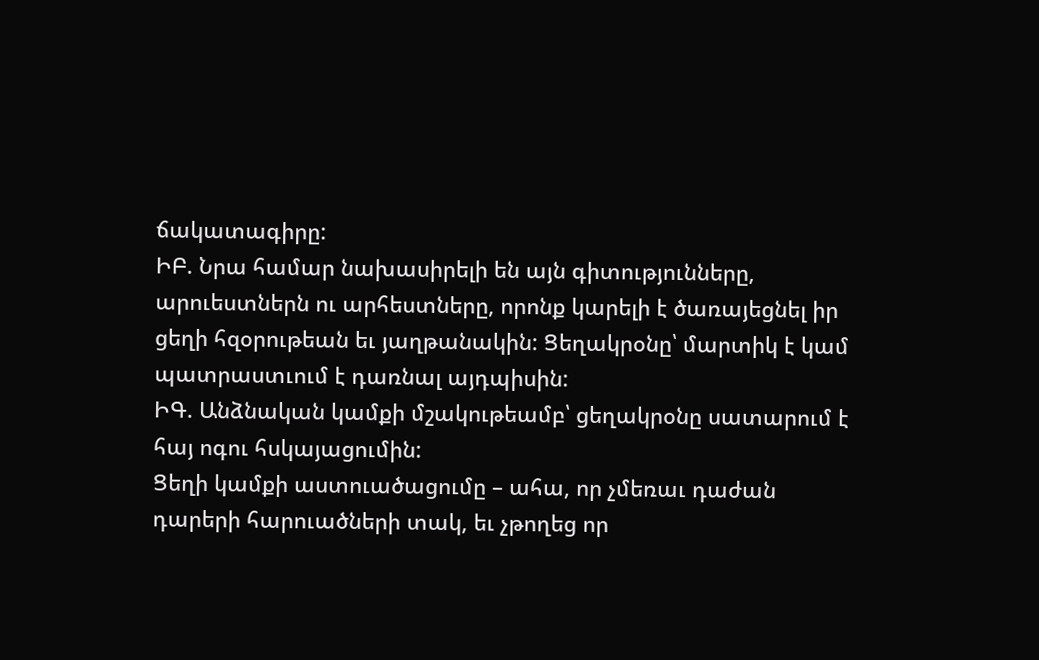ճակատագիրը:
ԻԲ. Նրա համար նախասիրելի են այն գիտությունները, արուեստներն ու արհեստները, որոնք կարելի է ծառայեցնել իր ցեղի հզօրութեան եւ յաղթանակին: Ցեղակրօնը՝ մարտիկ է կամ պատրաստւում է դառնալ այդպիսին:
ԻԳ. Անձնական կամքի մշակութեամբ՝ ցեղակրօնը սատարում է հայ ոգու հսկայացումին:
Ցեղի կամքի աստուածացումը – ահա, որ չմեռաւ դաժան դարերի հարուածների տակ, եւ չթողեց որ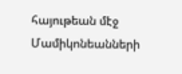հայութեան մէջ Մամիկոնեանների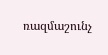ռազմաշունչ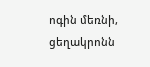ոգին մեռնի, ցեղակրոնն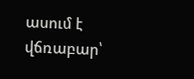ասում է վճռաբար՝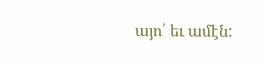այո՛ եւ ամէն: